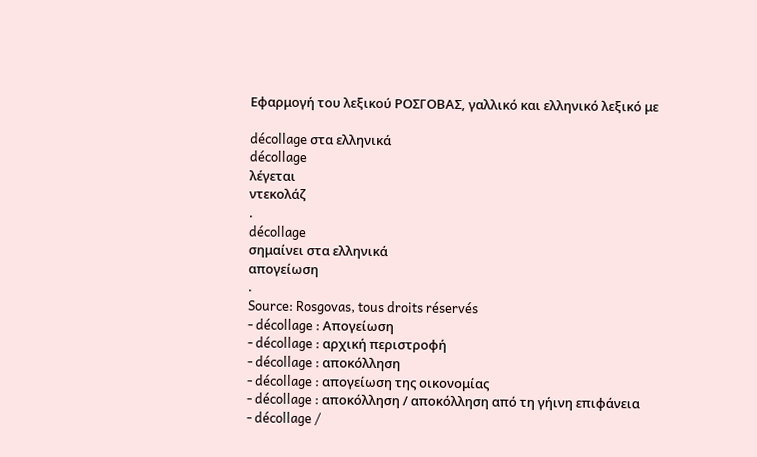Εφαρμογή του λεξικού ΡΟΣΓΟΒΑΣ, γαλλικό και ελληνικό λεξικό με

décollage στα ελληνικά
décollage
λέγεται
ντεκολάζ
.
décollage
σημαίνει στα ελληνικά
απογείωση
.
Source: Rosgovas, tous droits réservés
- décollage : Απογείωση
- décollage : αρχική περιστροφή
- décollage : αποκόλληση
- décollage : απογείωση της οικονομίας
- décollage : αποκόλληση / αποκόλληση από τη γήινη επιφάνεια
- décollage /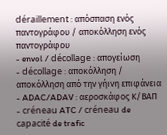déraillement : απόσπαση ενός παντογράφου / αποκόλληση ενός παντογράφου
- envol / décollage : απογείωση
- décollage : αποκόλληση / αποκόλληση από την γήινη επιφάνεια
- ADAC/ADAV : αεροσκάφος Κ/ΒΑΠ
- créneau ATC / créneau de capacité de trafic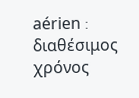aérien : διαθέσιμος χρόνος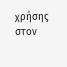χρήσης στον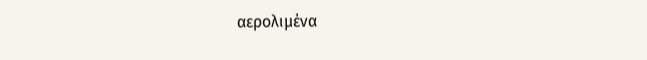αερολιμένα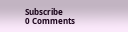Subscribe
0 Comments